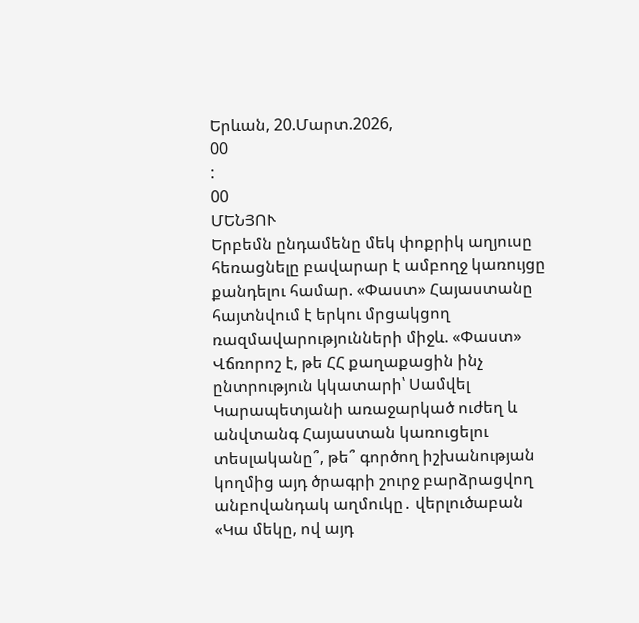Երևան, 20.Մարտ.2026,
00
:
00
ՄԵՆՅՈՒ
Երբեմն ընդամենը մեկ փոքրիկ աղյուսը հեռացնելը բավարար է ամբողջ կառույցը քանդելու համար. «Փաստ» Հայաստանը հայտնվում է երկու մրցակցող ռազմավարությունների միջև. «Փաստ» Վճռորոշ է, թե ՀՀ քաղաքացին ինչ ընտրություն կկատարի՝ Սամվել Կարապետյանի առաջարկած ուժեղ և անվտանգ Հայաստան կառուցելու տեսլականը՞, թե՞ գործող իշխանության կողմից այդ ծրագրի շուրջ բարձրացվող անբովանդակ աղմուկը․ վերլուծաբան «Կա մեկը, ով այդ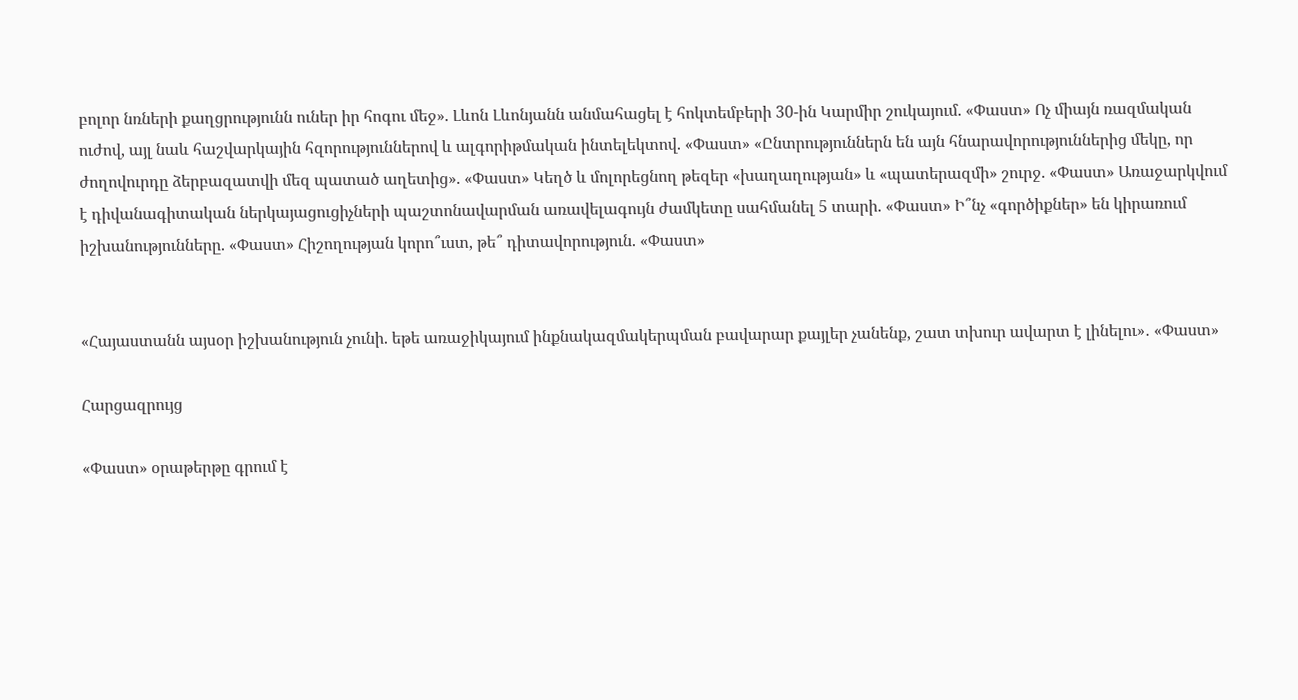բոլոր նռների քաղցրությունն ուներ իր հոգու մեջ». Լևոն Լևոնյանն անմահացել է հոկտեմբերի 30-ին Կարմիր շուկայում. «Փաստ» Ոչ միայն ռազմական ուժով, այլ նաև հաշվարկային հզորություններով և ալգորիթմական ինտելեկտով. «Փաստ» «Ընտրություններն են այն հնարավորություններից մեկը, որ ժողովուրդը ձերբազատվի մեզ պատած աղետից». «Փաստ» Կեղծ և մոլորեցնող թեզեր «խաղաղության» և «պատերազմի» շուրջ. «Փաստ» Առաջարկվում է դիվանագիտական ներկայացուցիչների պաշտոնավարման առավելագույն ժամկետը սահմանել 5 տարի. «Փաստ» Ի՞նչ «գործիքներ» են կիրառում իշխանությունները. «Փաստ» Հիշողության կորո՞ւստ, թե՞ դիտավորություն. «Փաստ»


«Հայաստանն այսօր իշխանություն չունի. եթե առաջիկայում ինքնակազմակերպման բավարար քայլեր չանենք, շատ տխուր ավարտ է լինելու»․ «Փաստ»

Հարցազրույց

«Փաստ» օրաթերթը գրում է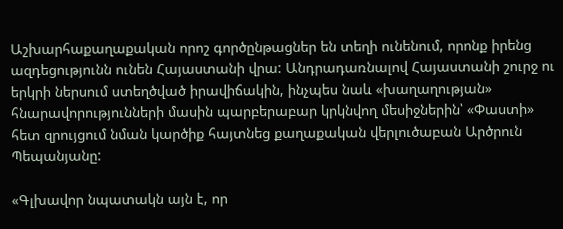Աշխարհաքաղաքական որոշ գործընթացներ են տեղի ունենում, որոնք իրենց ազդեցությունն ունեն Հայաստանի վրա: Անդրադառնալով Հայաստանի շուրջ ու երկրի ներսում ստեղծված իրավիճակին, ինչպես նաև «խաղաղության» հնարավորությունների մասին պարբերաբար կրկնվող մեսիջներին՝ «Փաստի» հետ զրույցում նման կարծիք հայտնեց քաղաքական վերլուծաբան Արծրուն Պեպանյանը:

«Գլխավոր նպատակն այն է, որ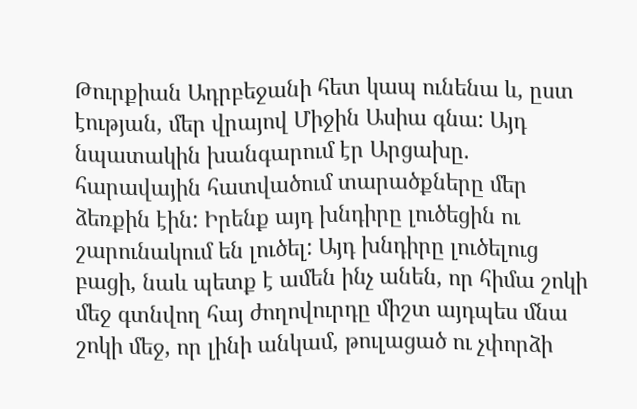Թուրքիան Ադրբեջանի հետ կապ ունենա և, ըստ էության, մեր վրայով Միջին Ասիա գնա: Այդ նպատակին խանգարում էր Արցախը. հարավային հատվածում տարածքները մեր ձեռքին էին: Իրենք այդ խնդիրը լուծեցին ու շարունակում են լուծել: Այդ խնդիրը լուծելուց բացի, նաև պետք է ամեն ինչ անեն, որ հիմա շոկի մեջ գտնվող հայ ժողովուրդը միշտ այդպես մնա շոկի մեջ, որ լինի անկամ, թուլացած ու չփորձի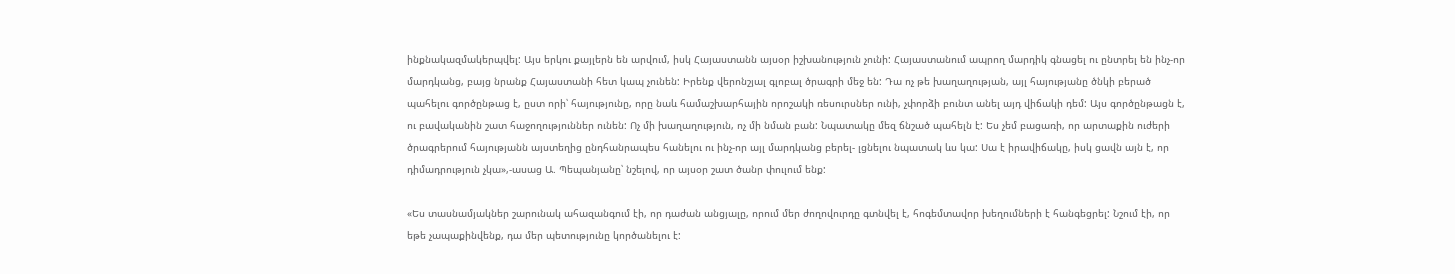ինքնակազմակերպվել: Այս երկու քայլերն են արվում, իսկ Հայաստանն այսօր իշխանություն չունի: Հայաստանում ապրող մարդիկ գնացել ու ընտրել են ինչ-որ մարդկանց, բայց նրանք Հայաստանի հետ կապ չունեն: Իրենք վերոնշյալ գլոբալ ծրագրի մեջ են: Դա ոչ թե խաղաղության, այլ հայությանը ծնկի բերած պահելու գործընթաց է, ըստ որի՝ հայությունը, որը նաև համաշխարհային որոշակի ռեսուրսներ ունի, չփորձի բունտ անել այդ վիճակի դեմ: Այս գործընթացն է, ու բավականին շատ հաջողություններ ունեն: Ոչ մի խաղաղություն, ոչ մի նման բան: Նպատակը մեզ ճնշած պահելն է: Ես չեմ բացառի, որ արտաքին ուժերի ծրագրերում հայությանն այստեղից ընդհանրապես հանելու ու ինչ-որ այլ մարդկանց բերել- լցնելու նպատակ ևս կա: Սա է իրավիճակը, իսկ ցավն այն է, որ դիմադրություն չկա»,-ասաց Ա. Պեպանյանը՝ նշելով, որ այսօր շատ ծանր փուլում ենք:

«Ես տասնամյակներ շարունակ ահազանգում էի, որ դաժան անցյալը, որում մեր ժողովուրդը գտնվել է, հոգեմտավոր խեղումների է հանգեցրել: Նշում էի, որ եթե չապաքինվենք, դա մեր պետությունը կործանելու է: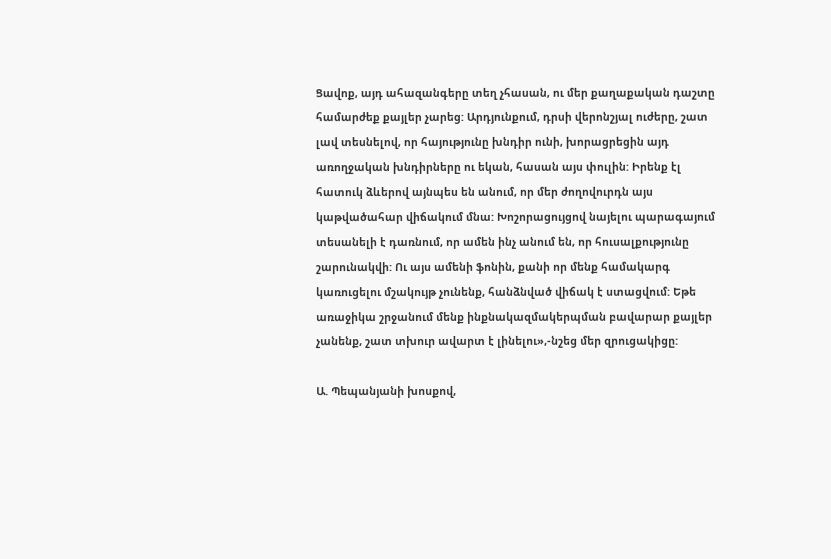Ցավոք, այդ ահազանգերը տեղ չհասան, ու մեր քաղաքական դաշտը համարժեք քայլեր չարեց: Արդյունքում, դրսի վերոնշյալ ուժերը, շատ լավ տեսնելով, որ հայությունը խնդիր ունի, խորացրեցին այդ առողջական խնդիրները ու եկան, հասան այս փուլին: Իրենք էլ հատուկ ձևերով այնպես են անում, որ մեր ժողովուրդն այս կաթվածահար վիճակում մնա: Խոշորացույցով նայելու պարագայում տեսանելի է դառնում, որ ամեն ինչ անում են, որ հուսալքությունը շարունակվի: Ու այս ամենի ֆոնին, քանի որ մենք համակարգ կառուցելու մշակույթ չունենք, հանձնված վիճակ է ստացվում: Եթե առաջիկա շրջանում մենք ինքնակազմակերպման բավարար քայլեր չանենք, շատ տխուր ավարտ է լինելու»,-նշեց մեր զրուցակիցը:

Ա. Պեպանյանի խոսքով,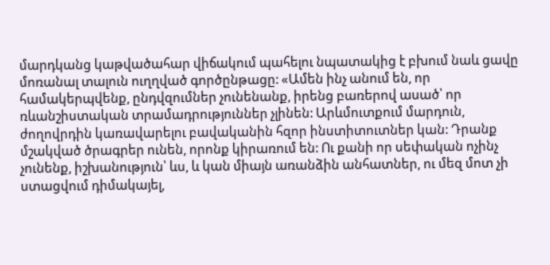մարդկանց կաթվածահար վիճակում պահելու նպատակից է բխում նաև ցավը մոռանալ տալուն ուղղված գործընթացը: «Ամեն ինչ անում են, որ համակերպվենք, ընդվզումներ չունենանք, իրենց բառերով ասած՝ որ ռևանշիստական տրամադրություններ չլինեն: Արևմուտքում մարդուն, ժողովրդին կառավարելու բավականին հզոր ինստիտուտներ կան: Դրանք մշակված ծրագրեր ունեն, որոնք կիրառում են: Ու քանի որ սեփական ոչինչ չունենք, իշխանություն՝ ևս, և կան միայն առանձին անհատներ, ու մեզ մոտ չի ստացվում դիմակայել,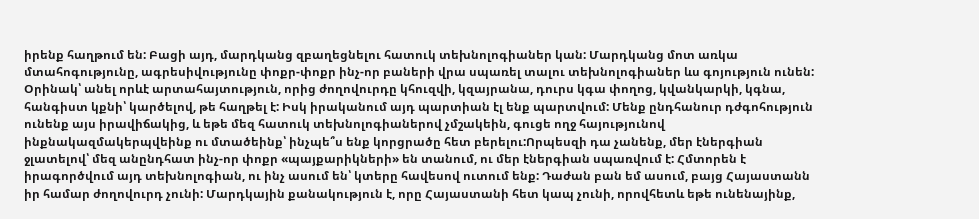իրենք հաղթում են: Բացի այդ, մարդկանց զբաղեցնելու հատուկ տեխնոլոգիաներ կան: Մարդկանց մոտ առկա մտահոգությունը, ագրեսիվությունը փոքր-փոքր ինչ-որ բաների վրա սպառել տալու տեխնոլոգիաներ ևս գոյություն ունեն: Օրինակ՝ անել որևէ արտահայտություն, որից ժողովուրդը կհուզվի, կզայրանա, դուրս կգա փողոց, կվանկարկի, կգնա, հանգիստ կքնի՝ կարծելով, թե հաղթել է: Իսկ իրականում այդ պարտիան էլ ենք պարտվում: Մենք ընդհանուր դժգոհություն ունենք այս իրավիճակից, և եթե մեզ հատուկ տեխնոլոգիաներով չմշակեին, գուցե ողջ հայությունով ինքնակազմակերպվեինք ու մտածեինք՝ ինչպե՞ս ենք կորցրածը հետ բերելու:Որպեսզի դա չանենք, մեր էներգիան ջլատելով՝ մեզ անընդհատ ինչ-որ փոքր «պայքարիկների» են տանում, ու մեր էներգիան սպառվում է: Հմտորեն է իրագործվում այդ տեխնոլոգիան, ու ինչ ասում են՝ կտերը հավեսով ուտում ենք: Դաժան բան եմ ասում, բայց Հայաստանն իր համար ժողովուրդ չունի: Մարդկային քանակություն է, որը Հայաստանի հետ կապ չունի, որովհետև եթե ունենայինք,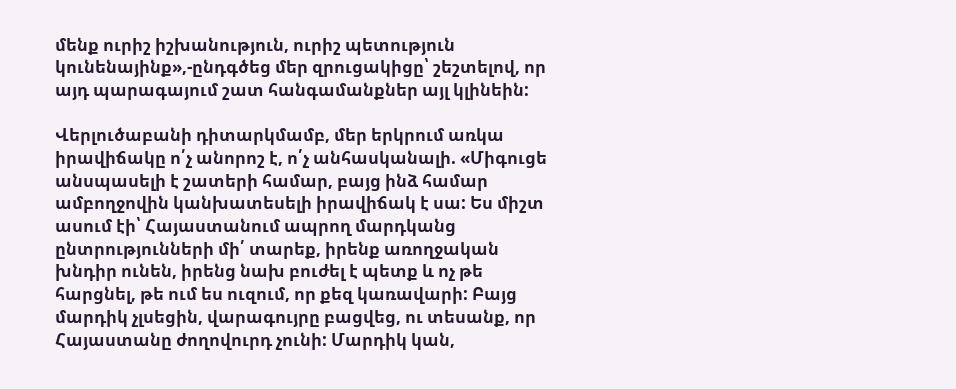մենք ուրիշ իշխանություն, ուրիշ պետություն կունենայինք»,-ընդգծեց մեր զրուցակիցը՝ շեշտելով, որ այդ պարագայում շատ հանգամանքներ այլ կլինեին:

Վերլուծաբանի դիտարկմամբ, մեր երկրում առկա իրավիճակը ո՛չ անորոշ է, ո՛չ անհասկանալի. «Միգուցե անսպասելի է շատերի համար, բայց ինձ համար ամբողջովին կանխատեսելի իրավիճակ է սա: Ես միշտ ասում էի՝ Հայաստանում ապրող մարդկանց ընտրությունների մի՛ տարեք, իրենք առողջական խնդիր ունեն, իրենց նախ բուժել է պետք և ոչ թե հարցնել, թե ում ես ուզում, որ քեզ կառավարի: Բայց մարդիկ չլսեցին, վարագույրը բացվեց, ու տեսանք, որ Հայաստանը ժողովուրդ չունի: Մարդիկ կան,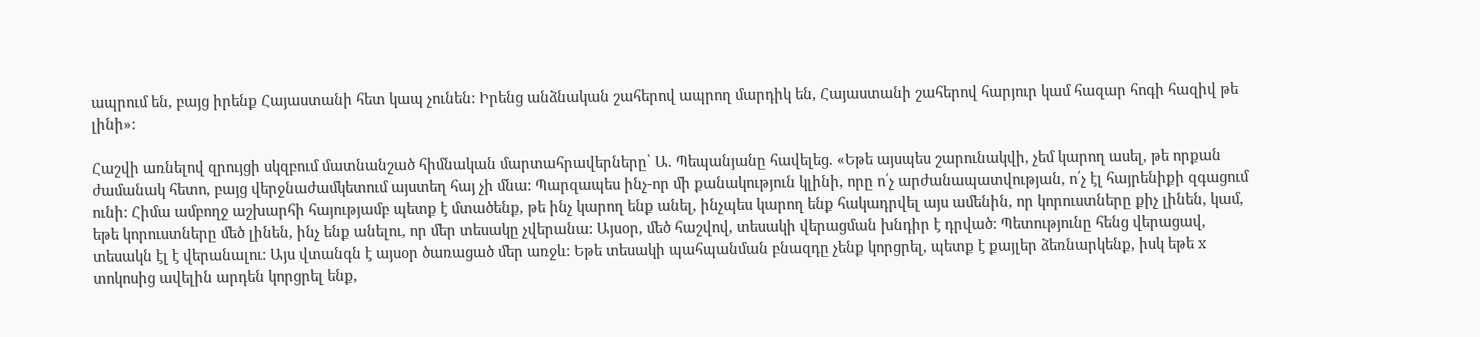ապրում են, բայց իրենք Հայաստանի հետ կապ չունեն: Իրենց անձնական շահերով ապրող մարդիկ են, Հայաստանի շահերով հարյուր կամ հազար հոգի հազիվ թե լինի»:

Հաշվի առնելով զրույցի սկզբում մատնանշած հիմնական մարտահրավերները՝ Ա. Պեպանյանը հավելեց. «Եթե այսպես շարունակվի, չեմ կարող ասել, թե որքան ժամանակ հետո, բայց վերջնաժամկետում այստեղ հայ չի մնա: Պարզապես ինչ-որ մի քանակություն կլինի, որը ո՛չ արժանապատվության, ո՛չ էլ հայրենիքի զգացում ունի: Հիմա ամբողջ աշխարհի հայությամբ պետք է մտածենք, թե ինչ կարող ենք անել, ինչպես կարող ենք հակադրվել այս ամենին, որ կորուստները քիչ լինեն, կամ, եթե կորուստները մեծ լինեն, ինչ ենք անելու, որ մեր տեսակը չվերանա: Այսօր, մեծ հաշվով, տեսակի վերացման խնդիր է դրված: Պետությունը հենց վերացավ, տեսակն էլ է վերանալու: Այս վտանգն է այսօր ծառացած մեր առջև: Եթե տեսակի պահպանման բնազդը չենք կորցրել, պետք է քայլեր ձեռնարկենք, իսկ եթե x տոկոսից ավելին արդեն կորցրել ենք,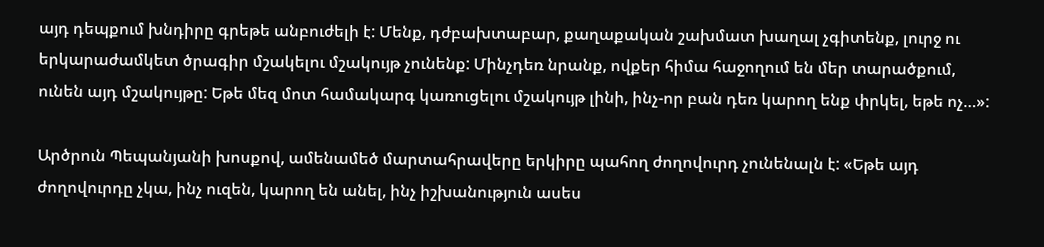այդ դեպքում խնդիրը գրեթե անբուժելի է: Մենք, դժբախտաբար, քաղաքական շախմատ խաղալ չգիտենք, լուրջ ու երկարաժամկետ ծրագիր մշակելու մշակույթ չունենք: Մինչդեռ նրանք, ովքեր հիմա հաջողում են մեր տարածքում, ունեն այդ մշակույթը: Եթե մեզ մոտ համակարգ կառուցելու մշակույթ լինի, ինչ-որ բան դեռ կարող ենք փրկել, եթե ոչ…»:

Արծրուն Պեպանյանի խոսքով, ամենամեծ մարտահրավերը երկիրը պահող ժողովուրդ չունենալն է: «Եթե այդ ժողովուրդը չկա, ինչ ուզեն, կարող են անել, ինչ իշխանություն ասես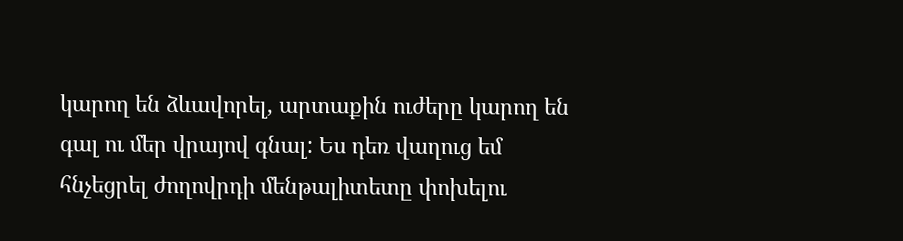կարող են ձևավորել, արտաքին ուժերը կարող են գալ ու մեր վրայով գնալ: Ես դեռ վաղուց եմ հնչեցրել ժողովրդի մենթալիտետը փոխելու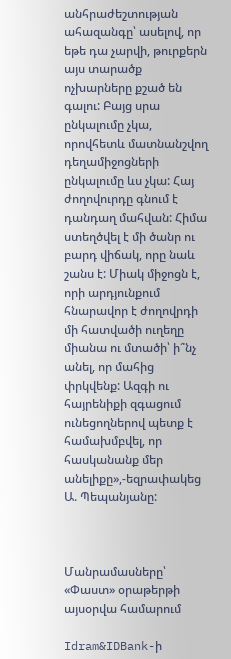անհրաժեշտության ահազանգը՝ ասելով, որ եթե դա չարվի, թուրքերն այս տարածք ոչխարները քշած են գալու: Բայց սրա ընկալումը չկա, որովհետև մատնանշվող դեղամիջոցների ընկալումը ևս չկա: Հայ ժողովուրդը գնում է դանդաղ մահվան: Հիմա ստեղծվել է մի ծանր ու բարդ վիճակ, որը նաև շանս է: Միակ միջոցն է, որի արդյունքում հնարավոր է ժողովրդի մի հատվածի ուղեղը միանա ու մտածի՝ ի՞նչ անել, որ մահից փրկվենք: Ազգի ու հայրենիքի զգացում ունեցողներով պետք է համախմբվել, որ հասկանանք մեր անելիքը»,-եզրափակեց Ա. Պեպանյանը:



Մանրամասները՝ «Փաստ» օրաթերթի այսօրվա համարում

Idram&IDBank-ի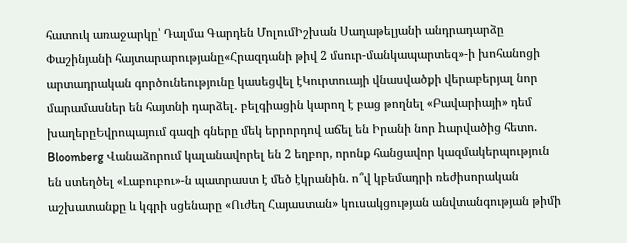հատուկ առաջարկը՝ Դալմա Գարդեն ՄոլումԻշխան Սաղաթելյանի անդրադարձը Փաշինյանի հայտարարությանը«Հրազդանի թիվ 2 մսուր-մանկապարտեզ»-ի խոհանոցի արտադրական գործունեությունը կասեցվել էԿուրտուայի վնասվածքի վերաբերյալ նոր մարամասներ են հայտնի դարձել․ բելգիացին կարող է բաց թողնել «Բավարիայի» դեմ խաղերըԵվրոպայում գազի գները մեկ երրորդով աճել են Իրանի նոր hարվածից հետո. Bloomberg Վանաձորում կալանավորել են 2 եղբոր, որոնք հանցավոր կազմակերպություն են ստեղծել «Լաբուբու»-ն պատրաստ է մեծ էկրանին. ո՞վ կբեմադրի ռեժիսորական աշխատանքը և կգրի սցենարը «Ուժեղ Հայաստան» կուսակցության անվտանգության թիմի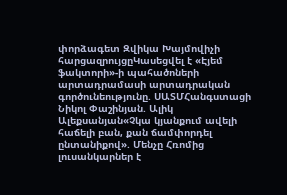փորձագետ Զվիկա Խայմովիչի հարցազրույցըԿասեցվել է «Էյեմ ֆակտորի»-ի պահածոների արտադրամասի արտադրական գործունեությունը. ՍԱՏՄՀանգստացի Նիկոլ Փաշինյան. Ալիկ Ալեքսանյան«Չկա կյանքում ավելի հաճելի բան, քան ճամփորդել ընտանիքով». Մենչը Հռոմից լուսանկարներ է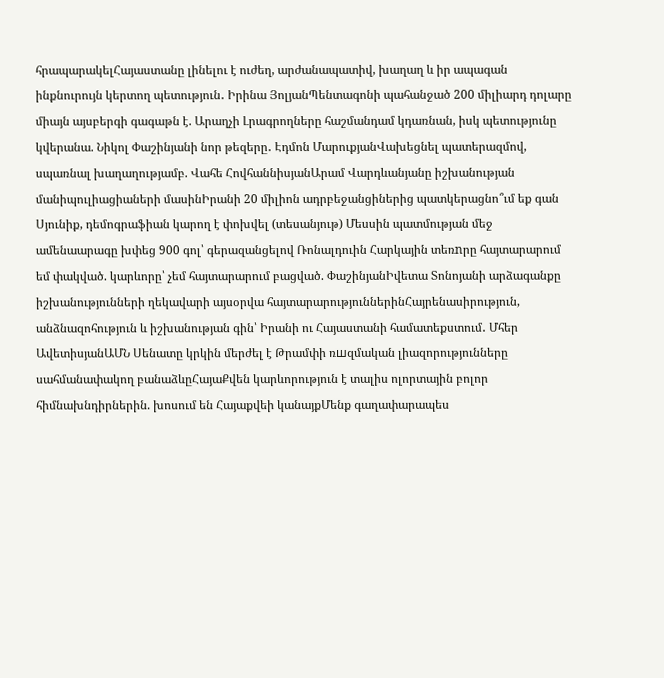հրապարակելՀայաստանը լինելու է ուժեղ, արժանապատիվ, խաղաղ և իր ապագան ինքնուրույն կերտող պետություն․ Իրինա ՅոլյանՊենտագոնի պահանջած 200 միլիարդ դոլարը միայն այսբերգի գագաթն է. Արաղչի Լրագրողները հաշմանդամ կդառնան, իսկ պետությունը կվերանա. Նիկոլ Փաշինյանի նոր թեզերը․ Էդմոն ՄարուքյանՎախեցնել պատերազմով, սպառնալ խաղաղությամբ. Վահե ՀովհաննիսյանԱրամ Վարդևանյանը իշխանության մանիպուլիացիաների մասինԻրանի 20 միլիոն ադրբեջանցիներից պատկերացնո՞ւմ եք գան Սյունիք, դեմոգրաֆիան կարող է փոխվել (տեսանյութ) Մեսսին պատմության մեջ ամենաարագը խփեց 900 գոլ՝ գերազանցելով Ռոնալդուին Հարկային տեռnրը հայտարարում եմ փակված. կարևորը՝ չեմ հայտարարում բացված. ՓաշինյանԻվետա Տոնոյանի արձագանքը իշխանությունների ղեկավարի այսօրվա հայտարարություններինՀայրենասիրություն, անձնազոհություն և իշխանության գին՝ Իրանի ու Հայաստանի համատեքստում․ Մհեր ԱվետիսյանԱՄՆ Սենատը կրկին մերժել է Թրամփի ռшզմական լիազորությունները սահմանափակող բանաձևըՀայաՔվեն կարևորություն է տալիս ոլորտային բոլոր հիմնախնդիրներին. խոսում են Հայաքվեի կանայքՄենք գաղափարապես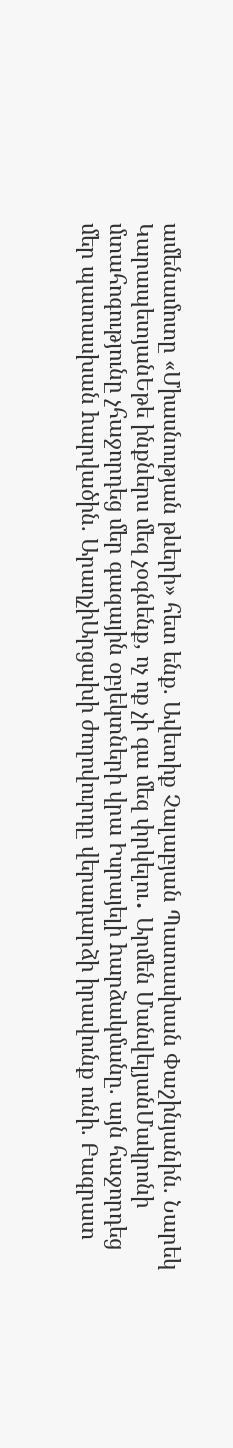ամենամոտը «Միասնության թևերի» հետ ենք. Ավետիք Չալաբյան Պատասխան Փաշինյանին. Նարեկ ԿարապետյանԵթե ինքներս մեզ չօգնենք, ոչ ոք չի գա մեզ փրկելու․ Արմեն ՄանվելյանՄակրոնի մտահոգությունը չհաջորդեց մեր գազային օբյեկտների վրա Իսրայելի hարձակմանը. այն հաջորդեց մեր պատասխան hարվածին. ԱրաղչիԱրցախի ժողովուրդը վերադարձի իրավունք ունի. Բագրատ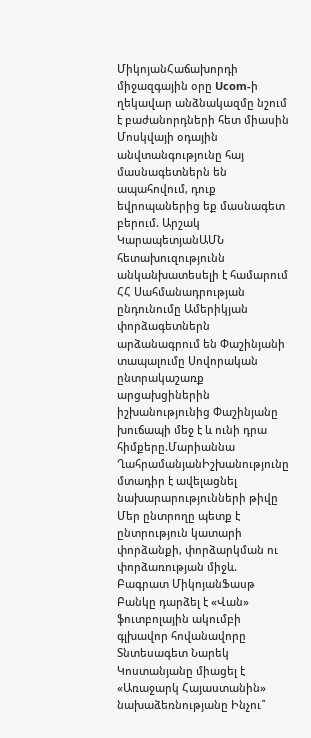ՄիկոյանՀաճախորդի միջազգային օրը Ucom-ի ղեկավար անձնակազմը նշում է բաժանորդների հետ միասին Մոսկվայի օդային անվտանգությունը հայ մասնագետներն են ապահովում, դուք եվրոպաներից եք մասնագետ բերում. Արշակ ԿարապետյանԱՄՆ հետախուզությունն անկանխատեսելի է համարում ՀՀ Սահմանադրության ընդունումը Ամերիկյան փորձագետներն արձանագրում են Փաշինյանի տապալումը Սովորական ընտրակաշառք արցախցիներին իշխանությունից Փաշինյանը խուճապի մեջ է և ունի դրա հիմքերը.Մարիաննա ՂահրամանյանԻշխանությունը մտադիր է ավելացնել նախարարությունների թիվը Մեր ընտրողը պետք է ընտրություն կատարի փորձանքի, փորձարկման ու փորձառության միջև. Բագրատ ՄիկոյանՖասթ Բանկը դարձել է «Վան» ֆուտբոլային ակումբի գլխավոր հովանավորը Տնտեսագետ Նարեկ Կոստանյանը միացել է «Առաջարկ Հայաստանին» նախաձեռնությանը Ինչու՞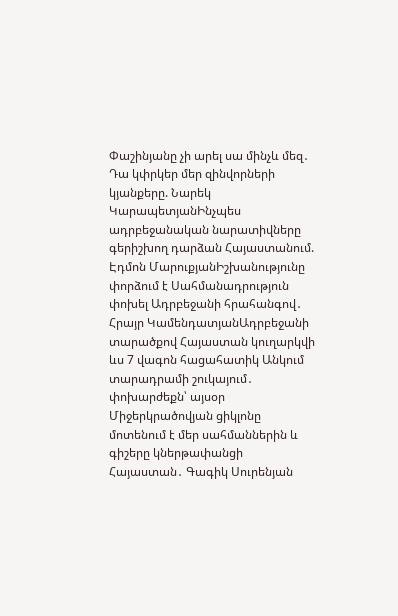Փաշինյանը չի արել սա մինչև մեզ․ Դա կփրկեր մեր զինվորների կյանքերը. Նարեկ ԿարապետյանԻնչպես ադրբեջանական նարատիվները գերիշխող դարձան Հայաստանում. Էդմոն ՄարուքյանԻշխանությունը փորձում է Սահմանադրություն փոխել Ադրբեջանի հրահանգով․ Հրայր ԿամենդատյանԱդրբեջանի տարածքով Հայաստան կուղարկվի ևս 7 վագոն հացահատիկ Անկում տարադրամի շուկայում․ փոխարժեքն՝ այսօր Միջերկրածովյան ցիկլոնը մոտենում է մեր սահմաններին և գիշերը կներթափանցի Հայաստան․ Գագիկ Սուրենյան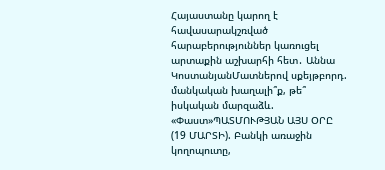Հայաստանը կարող է հավասարակշռված հարաբերություններ կառուցել արտաքին աշխարհի հետ․ Աննա ԿոստանյանՄատներով սքեյթբորդ. մանկական խաղալի՞ք, թե՞ իսկական մարզաձև. «Փաստ»ՊԱՏՄՈՒԹՅԱՆ ԱՅՍ ՕՐԸ (19 ՄԱՐՏԻ). Բանկի առաջին կողոպուտը,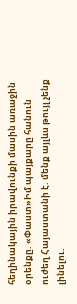հեղինակային իրավունքի մասին առաջին օրենքը. «Փաստ»Իմ պայքարը հանուն ուժեղ Հայաստանի է. մենք այլևս թույլ չենք լինելու.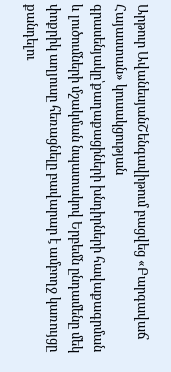Արթուր ԱվանեսյանՇենգավիթում բացվեց «Բարգավաճ Հայաստան» կուսակցության գրասենյակը՝քաղաքացիների խնդիրների հավաքագրման և լուծումների մշակման նպատակով Երբեմն ընդամենը մեկ փոքրիկ աղյուսը հեռացնելը բավարար է ամբողջ կառույցը քանդելու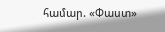համար. «Փաստ»